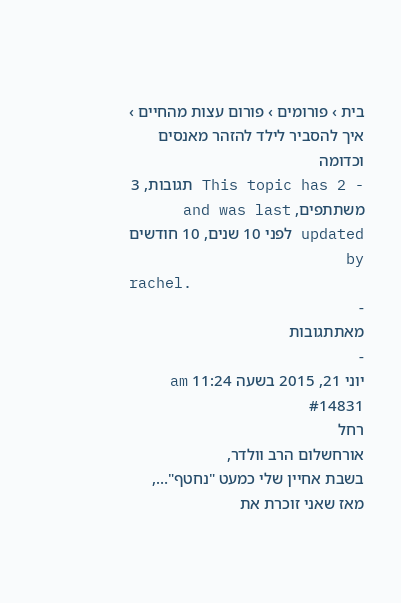בית › פורומים › פורום עצות מהחיים › איך להסביר לילד להזהר מאנסים וכדומה
- This topic has 2 תגובות, 3 משתתפים, and was last updated לפני 10 שנים, 10 חודשים by
rachel.
-
מאתתגובות
-
יוני 21, 2015 בשעה 11:24 am #14831
רחל
אורחשלום הרב וולדר,
בשבת אחיין שלי כמעט "נחטף"…, מאז שאני זוכרת את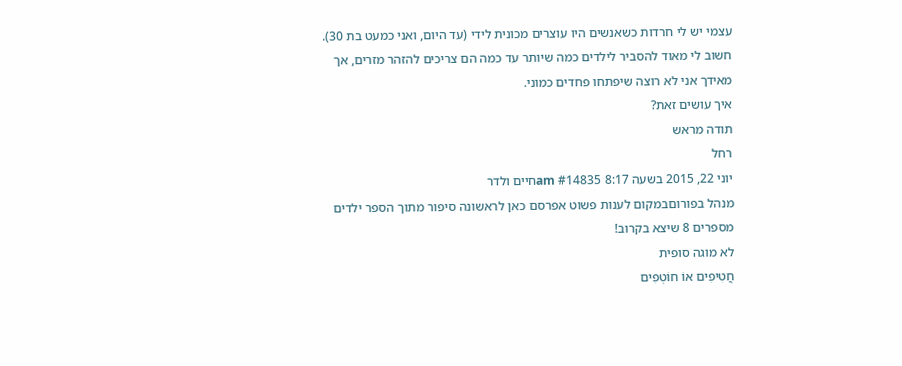עצמי יש לי חרדות כשאנשים היו עוצרים מכונית לידי (עד היום, ואני כמעט בת 30). חשוב לי מאוד להסביר לילדים כמה שיותר עד כמה הם צריכים להזהר מזרים, אך מאידך אני לא רוצה שיפתחו פחדים כמוני.
איך עושים זאת?
תודה מראש
רחל
יוני 22, 2015 בשעה 8:17 am #14835חיים ולדר
מנהל בפורוםבמקום לענות פשוט אפרסם כאן לראשונה סיפור מתוך הספר ילדים מספרים 8 שיצא בקרוב!
לא מוגה סופית
חֲטִיפִים אוֹ חוֹטְפִים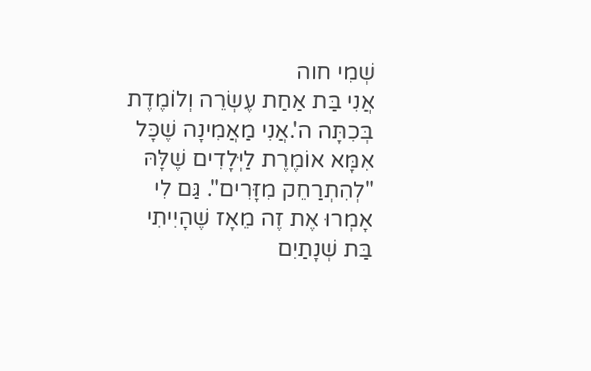שְׁמִי חוה
אֲנִי בַּת אַחַת עֶשְׂרֵה וְלוֹמֶדֶת בְּכִתָּה ה'.אֲנִי מַאֲמִינָה שֶׁכָּל אִמָּא אוֹמֶרֶת לַיְּלָדִים שֶׁלָּהּ "לְהִתְרַחֵק מִזָּרִים". גַּם לִי אָמְרוּ אֶת זֶה מֵאָז שֶׁהָיִיתִי בַּת שְׁנָתַיִם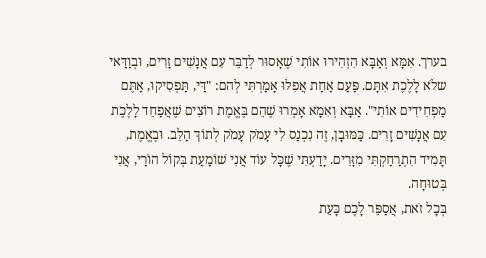בערך. אִמָּא וְאַבָּא הִזְהִירוּ אוֹתִי שֶׁאָסוּר לְדַבֵּר עִם אֲנָשִׁים זָרִים, וּבְוַדַּאי שלֹא לָלֶכֶת אִתָּם. פַּעַם אַחַת אֲפִלּוּ אָמַרְתִּי לְהם: "דַּי, תַּפְסִיקוּ, אַתֶּם מַפְחִידִים אוֹתִי". אַבָּא וְאִמָא אָמְרוּ שֶׁהֵם בֶּאֱמֶת רוֹצִים שֶׁאֲפַחֵד לָלֶכֶת עִם אֲנָשִׁים זָרִים. כַּמּוּבָן, זֶה נִכְנַס לִי עָמֹק עָמֹק לְתוֹךְ הַלֵּב. וּבֶאֱמֶת, תָּמִיד הִתְרַחַקְתִּי מִזָּרִים. יָדַעְתִּי שֶׁכָּל עוֹד אֲנִי שׁוֹמַעַת בְּקוֹל הוֹרַי, אֲנִי בְּטוּחָה.
בְּכָל זֹאת, אֲסַפֵּר לָכֶם כָּעֵת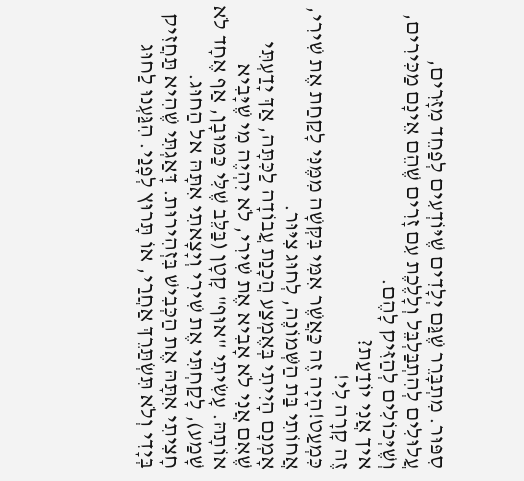סִפּוּר. מִתְבָּרֵר שֶׁגַּם יְלָדִים שֶׁיּוֹדְעִים לְפַחֵד מִזָּרִים, עֲלוּלִים לְהִתְבַּלְבֵּל וְלָלֶכֶת עִם זָרִים שֶׁהֵם אֵינָם מַכִּירִים, וְשֶׁיְּכוֹלִים לְהַזִּיק לָהֶם.
איך אֲנִי יוֹדַעַת?
זֶה קָרָה לִי!
כִּמְעַט!הָיָה זֶה כַּאֲשֶׁר אִמִּי בִּקְּשָׁה מִמֶּנִּי לָקַחַת אֶת שִׁירִי, אֲחוֹתִי בַּת הַשְּׁמוֹנֶה, לְחוּג צִיּוּר.
אָמְנָם הָיִיתִי בְּאֶמְצַע הֲכָנַת עֲבוֹדָה לַכִּתָּה, אַךְ יָדַעְתִּי שֶׁאִם אֲנִי לֹא אָבִיא אֶת שִׁירִי, לֹא יִהְיֶה מִי שֶׁיָּבִיא אוֹתָהּ. עָשִׂיתִי "אוּף" קָטָן (בַּלֵּב שֶׁלִּי כַּמּוּבָן, אַף אֶחָד לֹא שָׁמַע), לָקַחְתִּי אֶת שִׁירִי וְיָצָאתִי אִתָּהּ אל הַחוּג.
חָצִיתִי אִתָּהּ אֶת הַכְּבִישׁ בִּזְהִירוּת. דָּאַגְתִּי שֶׁהִיא תַּחֲזִיק בְּיָדִי וְלֹא תִּשְׂתַּרֵךְ אַחֲרַי, אוֹ תָּרוּץ לְפָנַי. הִגַּעְנוּ לַחוּג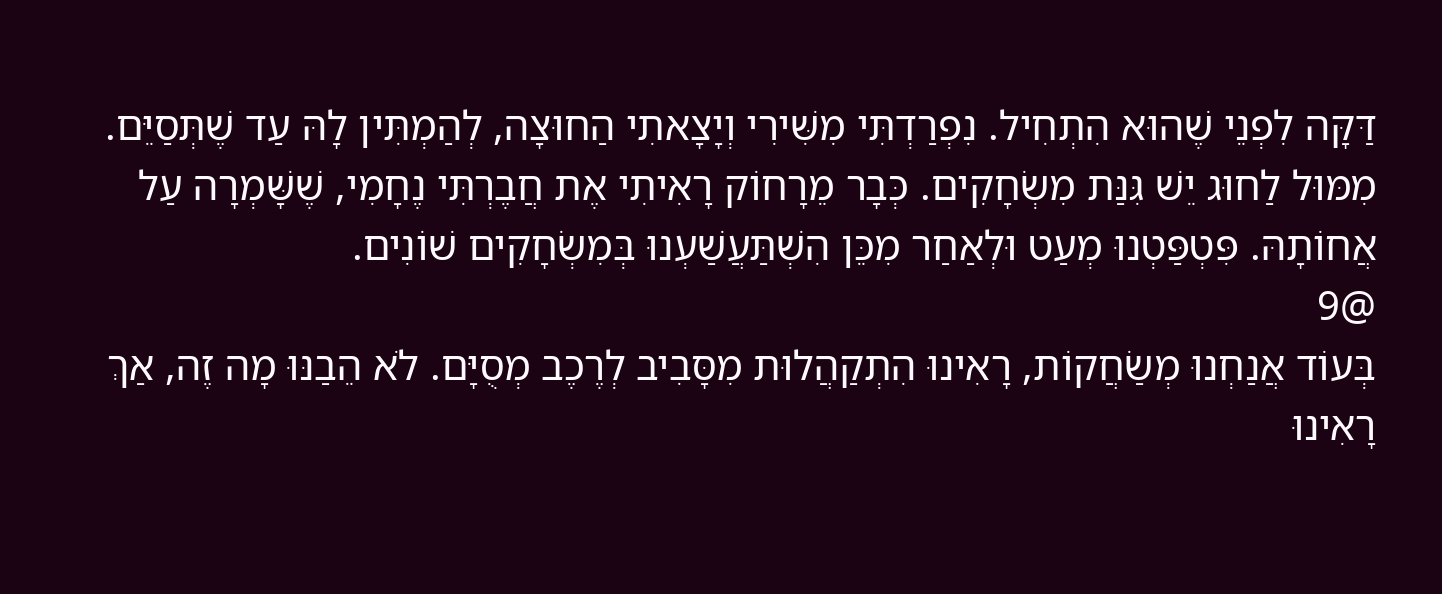דַּקָּה לִפְנֵי שֶׁהוּא הִתְחִיל. נִפְרַדְתִּי מִשִּׁירִי וְיָצָאתִי הַחוּצָה, לְהַמְתִּין לָהּ עַד שֶׁתְּסַיֵּם.
מִמּוּל לַחוּג יֵשׁ גִּנַּת מִשְׂחָקִים. כְּבָר מֵרָחוֹק רָאִיתִי אֶת חֲבֶרְתִּי נֶחָמִי, שֶׁשָּׁמְרָה עַל אֲחוֹתָהּ. פִּטְפַּטְנוּ מְעַט וּלְאַחַר מִכֵּן הִשְׁתַּעֲשַׁעְנוּ בְּמִשְׂחָקִים שׁוֹנִים.
@9
בְּעוֹד אֲנַחְנוּ מְשַׂחֲקוֹת, רָאִינוּ הִתְקַהֲלוּת מִסָּבִיב לְרֶכֶב מְסֻיָּם. לֹא הֵבַנּוּ מָה זֶה, אַךְ רָאִינוּ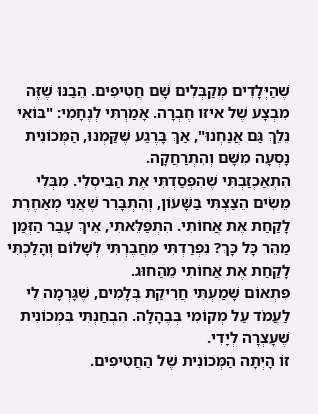שֶׁהַיְּלָדִים מְקַבְּלִים שָׁם חֲטִיפִים. הֵבַנּוּ שֶׁזֶּה מִבְצָע שֶׁל איזו חֶבְרָה. אָמַרְתִּי לְנֶחָמִי: "בּוֹאִי נֵלֵךְ גַּם אֲנַחְנוּ", אַךְ בָּרֶגַע שֶׁקַּמְנוּ, הַמְּכוֹנִית נָסְעָה מִשָּׁם וְהִתְרַחֲקָה.
הִתְאַכְזַבְתִּי שֶׁהִפְסַדְתִּי אֶת הַבִּיסְלִי. מִבְּלִי מֵשִׂים הֵצַצְתִּי בַּשָּׁעוֹן, וְהִתְבָּרֵר שֶׁאֲנִי מְאַחֶרֶת לָקַחַת אֶת אֲחוֹתִי. הִתְפַּלֵּאתִי, אֵיךְ עָבַר הַזְּמַן מַהֵר כָּל כָּךְ? נִפְרַדְתִּי מֵחֲבֶרְתִּי לְשָׁלוֹם וְהָלַכְתִּי לָקַחַת אֶת אֲחוֹתִי מֵהַחוּג.
פִּתְאוֹם שָׁמַעְתִּי חֲרִיקַת בְּלָמִים, שֶׁגָּרְמָה לִי לַעֲמֹד עַל מְקוֹמִי בְּבֶהָלָה. הִבְחַנְתִּי בִּמְכוֹנִית שֶׁעָצְרָה לְיָדִי.
זוֹ הָיְתָה הַמְּכוֹנִית שֶׁל הַחֲטִיפִים.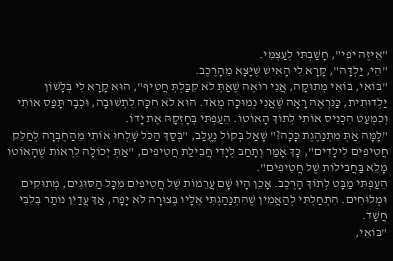"אֵיזֶה יֹפִי", חָשַׁבְתִּי לְעַצְמִי.
"הֵי, יַלְדָּה", קָרָא לִי הָאִישׁ שֶׁיָּצָא מֵהָרֶכֶב.
"בּוֹאִי, בּוֹאִי מְתוּקָה, אֲנִי רוֹאֶה שֶׁאַתְּ לֹא קִבַּלְתְּ חֲטִיף", הוּא קָרָא לִי בְּלָשׁוֹן יַלְדוּתִית, כַּנִּרְאֶה רָאָה שֶׁאֲנִי נְמוּכָה מְאֹד. הוּא לֹא חִכָּה לִתְשׁוּבָה, וּכְבָר תָּפַס אוֹתִי וְכִמְעַט הִכְנִיס אוֹתִי לְתוֹךְ הָאוֹטוֹ. הֵעַפְתִּי בְּחָזְקָהּ אֶת יָדוֹ.
"לָמָּה אַתְּ מִתְנַהֶגֶת כָּכָה?" שָׁאַל בְּקוֹל נֶעֱלַב, "בְּסַךְ הַכֹּל שָׁלְחוּ אוֹתִי מֵהַחֶבְרָה לְחַלֵּק חֲטִיפִים לִילָדִים", כָּךְ אָמַר וְתָחַב לְיָדִי חֲבִילַת חֲטִיפִים, "אַתְּ יְכוֹלָה לִרְאוֹת שֶׁהָאוֹטוֹ מָלֵא בַּחֲבִילוֹת שֶׁל חֲטִיפִים".
הֵעַפְתִּי מַבָּט לְתוֹךְ הָרֶכֶב. אָכֵן הָיוּ שָׁם עֲרֵמוֹת שֶׁל חֲטִיפִים מִכָּל הַסּוּגִים, מְתוּקִים וּמְלוּחִים. הִתְחַלְתִּי לְהַאֲמִין שֶׁהִתְנַהַגְתִּי אֵלָיו בְּצוּרָה לֹא יָפָה, אַךְ עֲדַיִן נוֹתַר בְּלִבִּי חֲשָׁד.
"בּוֹאִי,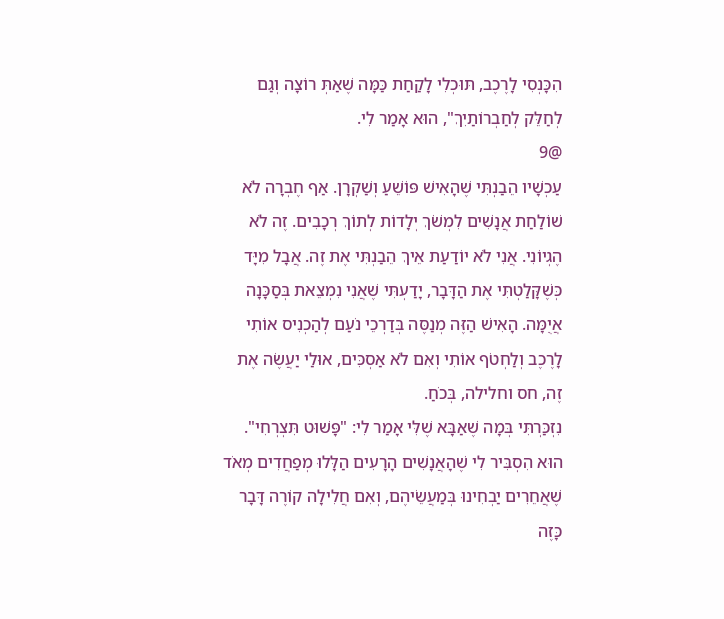הִכָּנְסִי לָרֶכֶב, תּוּכְלִי לָקַחַת כַּמָּה שֶׁאַתְּ רוֹצָה וְגַם לְחַלֵּק לְחַבְרוֹתַיִךְ", הוּא אָמַר לִי.
@9
עַכְשָׁיו הֵבַנְתִּי שֶׁהָאִישׁ פּוֹשֵׁעַ וְשַׁקְרָן. אַף חֶבְרָה לֹא שׁוֹלַחַת אֲנָשִׁים לִמְשֹׁךְ יְלָדוֹת לְתוֹךְ רְכָבִים. זֶה לֹא הֶגְיוֹנִי. אֲנִי לֹא יוֹדַעַת אֵיךְ הֵבַנְתִּי אֶת זֶה. אֲבָל מִיָּד כְּשֶׁקָּלַטְתִּי אֶת הַדָּבָר, יָדַעְתִּי שֶׁאֲנִי נִמְצֵאת בְּסַכָּנָה אֲיֻמָּה. הָאִישׁ הַזֶּה מְנַסֶּה בְּדַרְכֵי נֹעַם לְהַכְנִיס אוֹתִי לָרֶכֶב וְלַחְטֹף אוֹתִי וְאִם לֹא אַסְכִּים, אוּלַי יַעֲשֶׂה אֶת זֶה, חס וחלילה, בְּכֹחַ.
נִזְכַּרְתִּי בְּמָה שֶׁאַבָּא שֶׁלִּי אָמַר לִי: "פָּשׁוּט תִּצְרְחִי". הוּא הִסְבִּיר לִי שֶׁהָאֲנָשִׁים הָרָעִים הַלָּלוּ מְפַחֲדִים מְאֹד שֶׁאֲחֵרִים יַבְחִינוּ בְּמַעֲשֵׂיהֶם, וְאִם חֲלִילָה קוֹרֶה דָּבָר כָּזֶה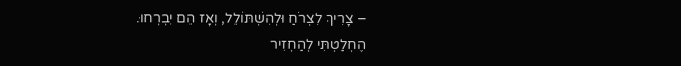– צָרִיךְ לִצְרֹחַ וּלְהִשְׁתּוֹלֵל, וְאָז הֵם יִבְרְחוּ.
הֶחְלַטְתִּי לְהַחְזִיר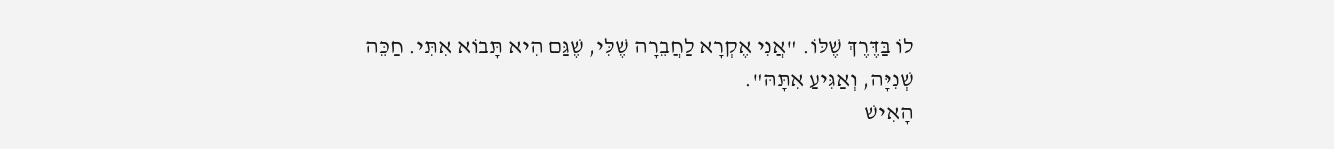לוֹ בַּדֶּרֶךְ שֶׁלּוֹ. "אֲנִי אֶקְרָא לַחֲבֵרָה שֶׁלִּי, שֶׁגַּם הִיא תָּבוֹא אִתִּי. חַכֵּה שְׁנִיָּה, וְאַגִּיעַ אִתָּהּ".
הָאִישׁ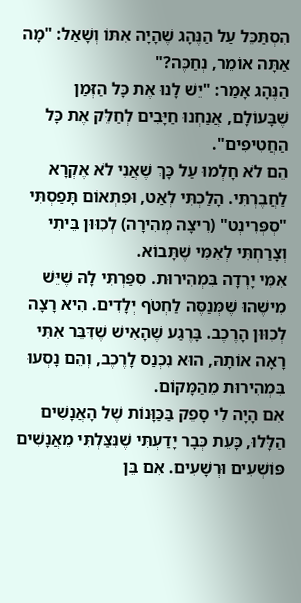הִסְתַּכֵּל עַל הַנֶּהָג שֶׁהָיָה אִתּוֹ וְשָׁאַל: "מָה אַתָּה אוֹמֵר, נְחַכֶּה?"
הַנֶּהָג אָמַר: "יֵשׁ לָנוּ אֶת כָּל הַזְּמַן שֶׁבָּעוֹלָם, אֲנַחְנוּ חַיָּבִים לְחַלֵּק אֶת כָּל הַחֲטִיפִים".
הֵם לֹא חָלְמוּ עַל כָּךְ שֶׁאֲנִי לֹא אֶקְרָא לַחֲבֶרְתִּי. הָלַכְתִּי לְאַט, וּפִתְאוֹם תָּפַסְתִּי "סְפְּרִינְט" (רִיצָה מְהִירָה) לְכִוּוּן בֵּיתִי וְצָרַחְתִּי לְאִמִּי שֶׁתָּבוֹא.
אִמִּי יָרְדָה בִּמְהִירוּת. סִפַּרְתִּי לָהּ שֶׁיֵּשׁ מִישֶׁהוּ שֶׁמְּנַסֶּה לַחְטֹף יְלָדִים. הִיא רָצָה לְכִוּוּן הָרֶכֶב. בָּרֶגַע שֶׁהָאִישׁ שֶׁדִּבֵּר אִתִּי רָאָה אוֹתָהּ, הוּא נִכְנַס לָרֶכֶב, וְהֵם נָסְעוּ בִּמְהִירוּת מֵהַמָּקוֹם.
אִם הָיָה לִי סָפֵק בַּכַּוָּנוֹת שֶׁל הָאֲנָשִׁים הַלָּלוּ, כָּעֵת כְּבָר יָדַעְתִּי שֶׁנִּצַּלְתִּי מֵאֲנָשִׁים פּוֹשְׁעִים וּרְשָׁעִים. אִם בֵּן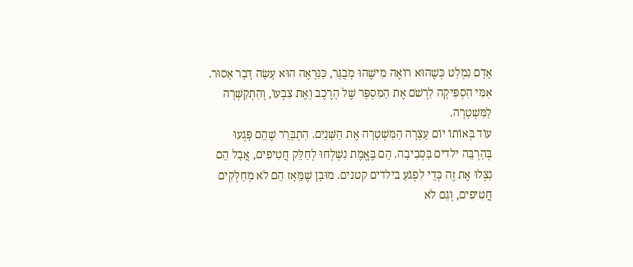אָדָם נִמְלַט כְּשֶׁהוּא רוֹאֶה מִישֶׁהוּ מְבֻגָּר, כַּנִּרְאֶה הוּא עָשָׂה דָּבָר אָסוּר.
אִמִּי הִסְפִּיקָה לִרְשֹׁם אֶת הַמִּסְפָּר שֶׁל הָרֶכֶב וְאֶת צִבְעוֹ, וְהִתְקַשְּׁרָה לַמִּשְׁטָרָה.
עוֹד בְּאוֹתוֹ יוֹם עָצְרָה הַמִּשְׁטָרָה אֶת הַשְּׁנַיִם. הִתְבָּרֵר שֶׁהֵם פָּגְעוּ בְּהַרְבֵּה ילדים בַּסְּבִיבָה. הֵם בֶּאֱמֶת נִשְׁלְחוּ לְחַלֵּק חֲטִיפִים, אֲבָל הֵם נִצְּלוּ אֶת זֶה כְּדֵי לִפְגֹעַ בילדים קטנים. מוּבָן שֶׁמֵּאָז הֵם לֹא מְחַלְּקִים חֲטִיפִים, וְגַם לֹא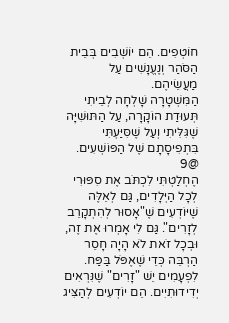חוֹטְפִים. הֵם יוֹשְׁבִים בְּבֵית הַסֹּהַר וְנֶעֱנָשִׁים עַל מַעֲשֵׂיהֶם.
הַמִּשְׁטָרָה שָׁלְחָה לְבֵיתִי תְּעוּדַת הוֹקָרָה, עַל הַתּוּשִׁיָּה שֶׁגִּלִּיתִי וְעַל שֶׁסִּיַּעְתִּי בִּתְפִיסָתָם שֶׁל הַפּוֹשְׁעִים.
@9
הֶחְלַטְתִּי לִכְתֹּב אֶת סִפּוּרִי לְכָל הַיְּלָדִים, גַּם לְאֵלֶּה שֶׁיּוֹדְעִים שֶׁ"אָסוּר לְהִתְקָרֵב לְזָרִים". גַּם לִי אָמְרוּ אֶת זֶה, וּבְכָל זֹאת לֹא הָיָה חָסֵר הַרְבֵּה כְּדֵי שֶׁאֶפֹּל בַּפַּח.
לִפְעָמִים יֵשׁ "זָרִים" שֶׁנִּרְאִים יְדִידוּתִיִים. הֵם יוֹדְעִים לְהַצִּיג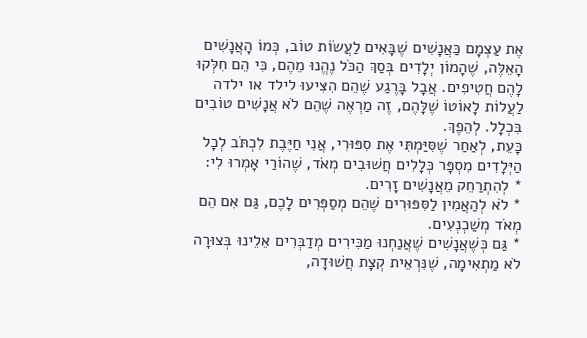אֶת עַצְמָם כַּאֲנָשִׁים שֶׁבָּאִים לַעֲשׂוֹת טוֹב, כְּמוֹ הָאֲנָשִׁים הָאֵלֶּה, שֶׁהָמוֹן יְלָדִים בְּסַךְ הַכֹּל נֶהֱנוּ מֵהֶם, כִּי הֵם חִלְּקוּ לָהֶם חֲטִיפִים. אֲבָל בָּרֶגַע שֶׁהֵם הִצִּיעוּ לילד או ילדה לַעֲלוֹת לָאוֹטוֹ שֶׁלָּהֶם, זֶה מַרְאֶה שֶׁהֵם לֹא אֲנָשִׁים טוֹבִים בִּכְלָל. לְהֵפֶךְ.
כָּעֵת, לְאַחַר שֶׁסִּיַּמְתִּי אֶת סִפּוּרִי, אֲנִי חַיֶּבֶת לִכְתֹּב לְכָל הַיְּלָדִים מִסְפָּר כְּלָלִים חֲשׁוּבִים מְאֹד, שֶׁהוֹרַי אָמְרוּ לִי:
* לְהִתְרַחֵק מֵאֲנָשִׁים זָרִים.
* לֹא לְהַאֲמִין לַסִּפּוּרִים שֶׁהֵם מְסַפְּרִים לָכֶם, גַּם אִם הֵם מְאֹד מְשַׁכְנְעִים.
* גַּם כְּשֶׁאֲנָשִׁים שֶׁאֲנַחְנוּ מַכִּירִים מְדַבְּרִים אֵלֵינוּ בְּצוּרָה לֹא מַתְאִימָה, שֶׁנִּרְאֵית קְצָת חֲשׁוּדָה,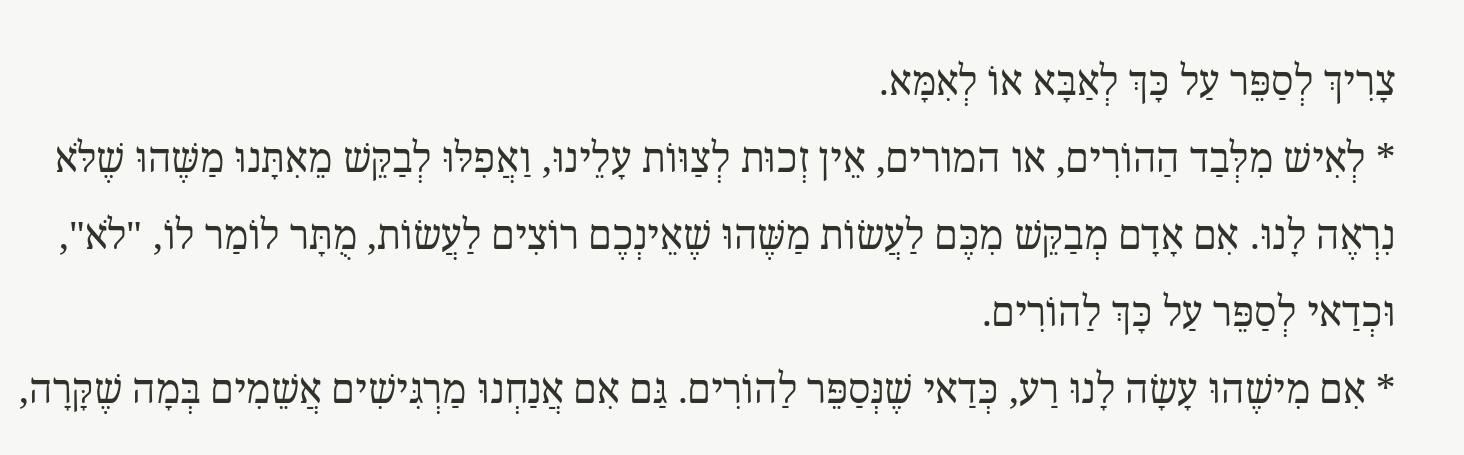צָרִיךְ לְסַפֵּר עַל כָּךְ לְאַבָּא אוֹ לְאִמָּא.
* לְאִישׁ מִלְּבַד הַהוֹרִים, או המורים, אֵין זְכוּת לְצַוּוֹת עָלֵינוּ, וַאֲפִלּוּ לְבַקֵּשׁ מֵאִתָּנוּ מַשֶּׁהוּ שֶׁלֹּא נִרְאֶה לָנוּ. אִם אָדָם מְבַקֵּשׁ מִכֶּם לַעֲשׂוֹת מַשֶּׁהוּ שֶׁאֵינְכֶם רוֹצִים לַעֲשׂוֹת, מֻתָּר לוֹמַר לוֹ, "לֹא", וּכְדַאי לְסַפֵּר עַל כָּךְ לַהוֹרִים.
* אִם מִישֶׁהוּ עָשָׂה לָנוּ רַע, כְּדַאי שֶׁנְּסַפֵּר לַהוֹרִים. גַּם אִם אֲנַחְנוּ מַרְגִּישִׁים אֲשֵׁמִים בְּמָה שֶׁקָּרָה,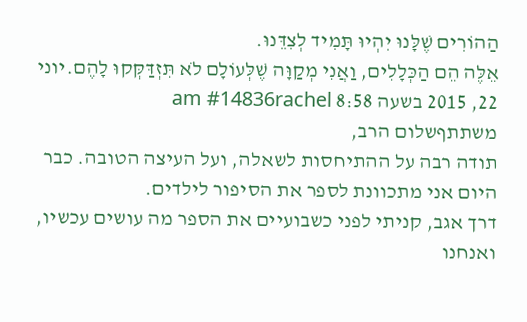הַהוֹרִים שֶׁלָּנוּ יִהְיוּ תָּמִיד לְצִדֵּנוּ.
אֵלֶּה הֵם הַכְּלָלִים, וַאֲנִי מְקַוָּה שֶׁלְּעוֹלָם לֹא תִּזְדַּקְּקוּ לָהֶם.יוני 22, 2015 בשעה 8:58 am #14836rachel
משתתףשלום הרב,
תודה רבה על ההתיחסות לשאלה, ועל העיצה הטובה. כבר היום אני מתכוונת לספר את הסיפור לילדים.
דרך אגב, קניתי לפני כשבועיים את הספר מה עושים עכשיו, ואנחנו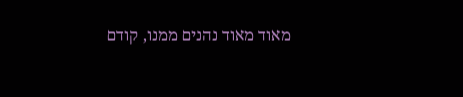מאוד מאוד נהנים ממנו, קודם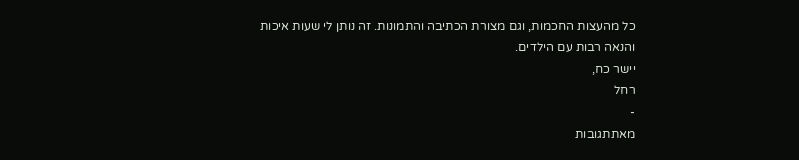כל מהעצות החכמות, וגם מצורת הכתיבה והתמונות. זה נותן לי שעות איכות והנאה רבות עם הילדים.
יישר כח,
רחל
-
מאתתגובות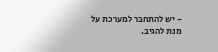- יש להתחבר למערכת על מנת להגיב.